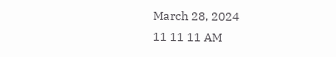March 28, 2024
11 11 11 AM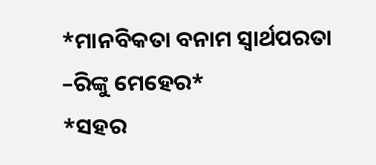*ମାନବିକତା ବନାମ ସ୍ୱାର୍ଥପରତା –ରିଙ୍କୁ ମେହେର*
*ସହର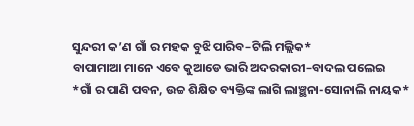ସୁନ୍ଦରୀ କ’ଣ ଗାଁ ର ମହକ ବୁଝି ପାରିବ–ଟିଲି ମଲ୍ଲିକ*
ବାପାମାଆ ମାନେ ଏବେ କୁଆଡେ ଭାରି ଅଦରକାରୀ–ବାଦଲ ପଲେଇ
*ଗାଁ ର ପାଣି ପବନ, ଉଚ୍ଚ ଶିକ୍ଷିତ ବ୍ୟକ୍ତିଙ୍କ ଲାଗି ଲାଞ୍ଛନା-ସୋନାଲି ନାୟକ*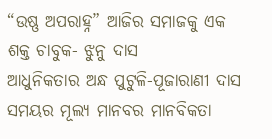“ଉଷ୍ଣ ଅପରାହ୍ନ” ଆଜିର ସମାଜକୁ ଏକ ଶକ୍ତ ଚାବୁକ- ଝୁନୁ ଦାସ
ଆଧୁନିକତାର ଅନ୍ଧ ପୁଟୁଳି-ପୂଜାରାଣୀ ଦାସ
ସମୟର ମୂଲ୍ୟ ମାନବର ମାନବିକତା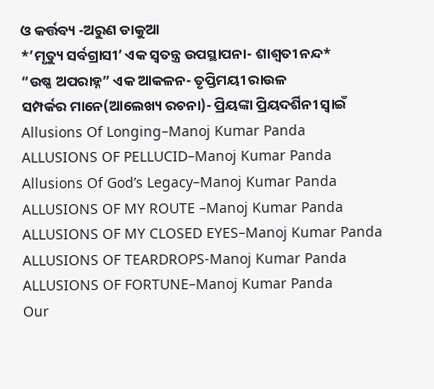ଓ କର୍ତ୍ତବ୍ୟ -ଅରୁଣ ଡାକୁଆ
*’ମୃତ୍ୟୁ ସର୍ବଗ୍ରାସୀ’ ଏକ ସ୍ୱତନ୍ତ୍ର ଉପସ୍ଥାପନା- ଶାଶ୍ଵତୀ ନନ୍ଦ*
“ଉଷ୍ଣ ଅପରାହ୍ନ” ଏକ ଆକଳନ- ତୃପ୍ତିମୟୀ ରାଉଳ
ସମ୍ପର୍କର ମାନେ(ଆଲେଖ୍ୟ ରଚନା)- ପ୍ରିୟଙ୍କା ପ୍ରିୟଦର୍ଶିନୀ ସ୍ୱାଇଁ
Allusions Of Longing–Manoj Kumar Panda
ALLUSIONS OF PELLUCID–Manoj Kumar Panda
Allusions Of God’s Legacy–Manoj Kumar Panda
ALLUSIONS OF MY ROUTE –Manoj Kumar Panda
ALLUSIONS OF MY CLOSED EYES–Manoj Kumar Panda
ALLUSIONS OF TEARDROPS-Manoj Kumar Panda
ALLUSIONS OF FORTUNE–Manoj Kumar Panda
Our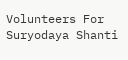Volunteers For Suryodaya Shanti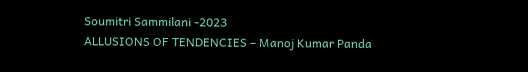Soumitri Sammilani -2023
ALLUSIONS OF TENDENCIES – Manoj Kumar Panda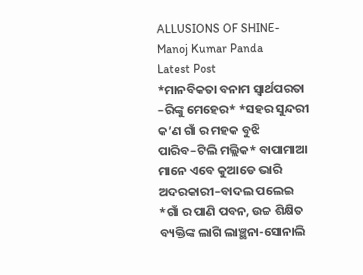ALLUSIONS OF SHINE- Manoj Kumar Panda
Latest Post
*ମାନବିକତା ବନାମ ସ୍ୱାର୍ଥପରତା –ରିଙ୍କୁ ମେହେର* *ସହର ସୁନ୍ଦରୀ କ’ଣ ଗାଁ ର ମହକ ବୁଝି ପାରିବ–ଟିଲି ମଲ୍ଲିକ* ବାପାମାଆ ମାନେ ଏବେ କୁଆଡେ ଭାରି ଅଦରକାରୀ–ବାଦଲ ପଲେଇ *ଗାଁ ର ପାଣି ପବନ, ଉଚ୍ଚ ଶିକ୍ଷିତ ବ୍ୟକ୍ତିଙ୍କ ଲାଗି ଲାଞ୍ଛନା-ସୋନାଲି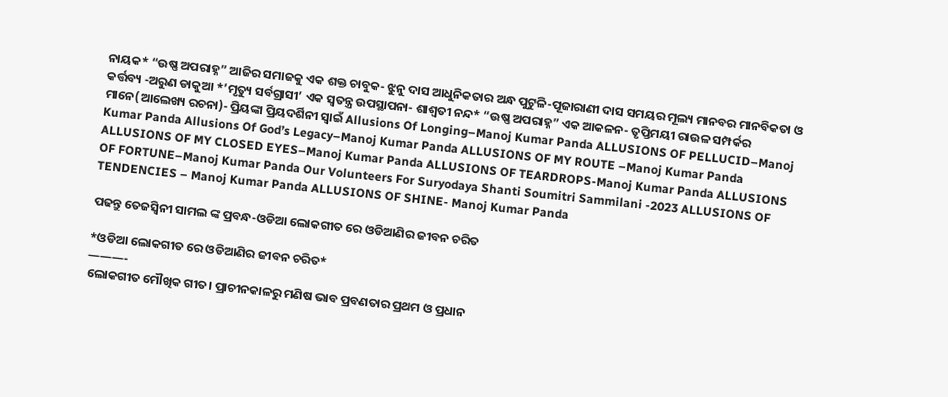ନାୟକ* “ଉଷ୍ଣ ଅପରାହ୍ନ” ଆଜିର ସମାଜକୁ ଏକ ଶକ୍ତ ଚାବୁକ- ଝୁନୁ ଦାସ ଆଧୁନିକତାର ଅନ୍ଧ ପୁଟୁଳି-ପୂଜାରାଣୀ ଦାସ ସମୟର ମୂଲ୍ୟ ମାନବର ମାନବିକତା ଓ କର୍ତ୍ତବ୍ୟ -ଅରୁଣ ଡାକୁଆ *’ମୃତ୍ୟୁ ସର୍ବଗ୍ରାସୀ’ ଏକ ସ୍ୱତନ୍ତ୍ର ଉପସ୍ଥାପନା- ଶାଶ୍ଵତୀ ନନ୍ଦ* “ଉଷ୍ଣ ଅପରାହ୍ନ” ଏକ ଆକଳନ- ତୃପ୍ତିମୟୀ ରାଉଳ ସମ୍ପର୍କର ମାନେ(ଆଲେଖ୍ୟ ରଚନା)- ପ୍ରିୟଙ୍କା ପ୍ରିୟଦର୍ଶିନୀ ସ୍ୱାଇଁ Allusions Of Longing–Manoj Kumar Panda ALLUSIONS OF PELLUCID–Manoj Kumar Panda Allusions Of God’s Legacy–Manoj Kumar Panda ALLUSIONS OF MY ROUTE –Manoj Kumar Panda ALLUSIONS OF MY CLOSED EYES–Manoj Kumar Panda ALLUSIONS OF TEARDROPS-Manoj Kumar Panda ALLUSIONS OF FORTUNE–Manoj Kumar Panda Our Volunteers For Suryodaya Shanti Soumitri Sammilani -2023 ALLUSIONS OF TENDENCIES – Manoj Kumar Panda ALLUSIONS OF SHINE- Manoj Kumar Panda

ପଢନ୍ତୁ ତେଜସ୍ୱିନୀ ସାମଲ ଙ୍କ ପ୍ରବନ୍ଧ-ଓଡିଆ ଲୋକଗୀତ ରେ ଓଡିଆଣିର ଜୀବନ ଚରିତ

*ଓଡିଆ ଲୋକଗୀତ ରେ ଓଡିଆଣିର ଜୀବନ ଚରିତ*
———-
ଲୋକଗୀତ ମୌଖିକ ଗୀତ। ପ୍ରାଚୀନକାଳରୁ ମଣିଷ ଭାବ ପ୍ରବଣତାର ପ୍ରଥମ ଓ ପ୍ରଧାନ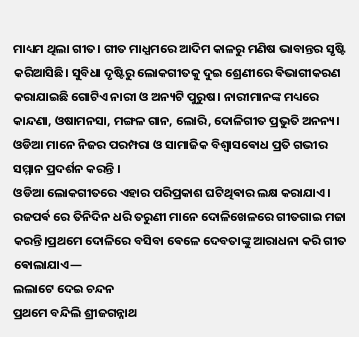ମାଧ୍ୟମ ଥିଲା ଗୀତ। ଗୀତ ମାଧ୍ଯମରେ ଆଦିମ କାଳରୁ ମଣିଷ ଭାବାନ୍ତର ସୃଷ୍ଟି କରିଆସିଛି। ସୁବିଧା ଦୃଷ୍ଟିରୁ ଲୋକଗୀତକୁ ଦୁଇ ଶ୍ରେଣୀରେ ଵିଭାଗୀକରଣ କରାଯାଇଛି ଗୋଟିଏ ନାରୀ ଓ ଅନ୍ୟଟି ପୁରୁଷ। ନାରୀମାନଙ୍କ ମଧ୍ୟରେ କାନ୍ଦଣା, ଓଷାମନସା, ମଙ୍ଗଳ ଗାନ, ଲୋରି, ଦୋଳିଗୀତ ପ୍ରଭୁତି ଅନନ୍ୟ।
ଓଡିଆ ମାନେ ନିଜର ପରମ୍ପରା ଓ ସାମାଜିକ ବିଶ୍ଵାସଵୋଧ ପ୍ରତି ଗଭୀର ସମ୍ମାନ ପ୍ରଦର୍ଶନ କରନ୍ତି ।
ଓଡିଆ ଲୋକଗୀତରେ ଏହାର ପରିପ୍ରକାଶ ଘଟିଥିଵାର ଲକ୍ଷ କରାଯାଏ।
ରଜପର୍ଵ ରେ ତିନିଦିନ ଧରି ତରୁଣୀ ମାନେ ଦୋଳିଖେଳରେ ଗୀତଗାଇ ମଜା କରନ୍ତି।ପ୍ରଥମେ ଦୋଳିରେ ବସିବା ଵେଳେ ଦେବତାଙ୍କୁ ଆରାଧନା କରି ଗୀତ ଵୋଲାଯାଏ—
ଲଲାଟେ ଦେଇ ଚନ୍ଦନ
ପ୍ରଥମେ ବନ୍ଦିଲି ଶ୍ରୀଜଗନ୍ନାଥ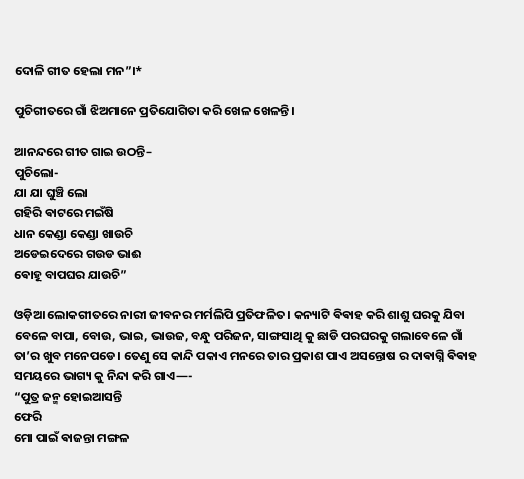ଦୋଳି ଗୀତ ହେଲା ମନ”।*

ପୁଚିଗୀତରେ ଗାଁ ଝିଅମାନେ ପ୍ରତିଯୋଗିତା କରି ଖେଳ ଖେଳନ୍ତି।

ଆନନ୍ଦରେ ଗୀତ ଗାଇ ଉଠନ୍ତି–
ପୁଚିଲୋ-
ଯା ଯା ଘୁଞ୍ଚି ଲୋ
ଗହିରି ଵାଟରେ ମଇଁଷି
ଧାନ କେଣ୍ଡା କେଣ୍ଡା ଖାଉଚି
ଅଡେଇଦେରେ ଗଉଡ ଭାଈ
ଵୋହୂ ବାପଘର ଯାଉଚି”

ଓଡ଼ିଆ ଲୋକଗୀତରେ ନାରୀ ଜୀବନର ମର୍ମଲିପି ପ୍ରତିଫଳିତ। କନ୍ୟାଟି ଵିଵାହ କରି ଶାଶୁ ଘରକୁ ଯିବା ବେଳେ ବାପା, ବୋଉ, ଭାଇ, ଭାଉଜ, ବନ୍ଧୁ ପରିଜନ, ସାଙ୍ଗସାଥି କୁ ଛାଡି ପରଘରକୁ ଗଲାବେଳେ ଗାଁ ତା’ର ଖୁବ ମନେପଡେ। ତେଣୁ ସେ କାନ୍ଦି ପକାଏ ମନରେ ତାର ପ୍ରକାଶ ପାଏ ଅସନ୍ତୋଷ ର ଦାଵାଗ୍ନି ଵିଵାହ ସମୟରେ ଭାଗ୍ୟ କୁ ନିନ୍ଦା କରି ଗାଏ—-
“ପୁତ୍ର ଜନ୍ମ ହୋଇଆସନ୍ତି
ଫେରି
ମୋ ପାଇଁ ଵାଜନ୍ତା ମଙ୍ଗଳ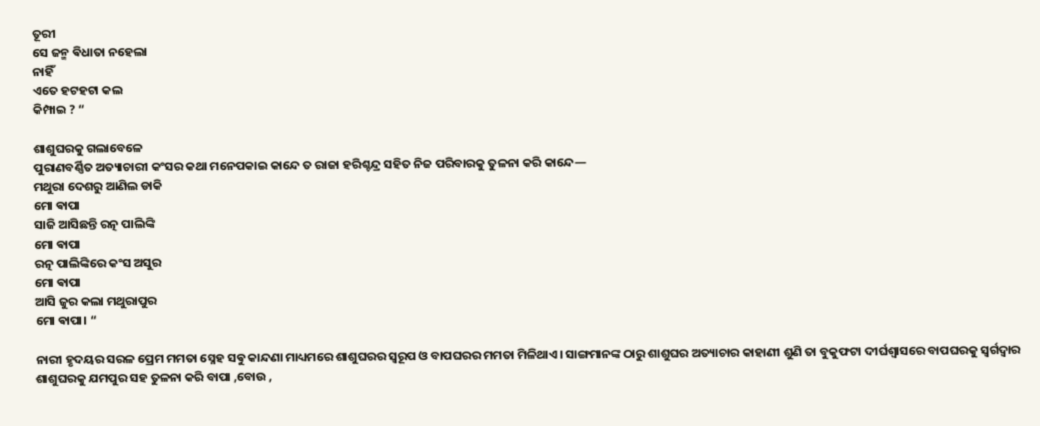ତୂରୀ
ସେ ଜନ୍ମ ଵିଧାତା ନହେଲା
ନାହିଁ
ଏତେ ହଟହଟା କଲ
କିମ୍ପାଇ ? “

ଶାଶୁଘରକୁ ଗଲାବେଳେ
ପୁରାଣବର୍ଣ୍ଣିତ ଅତ୍ୟାଚାରୀ କଂସର କଥା ମନେପକାଇ କାନ୍ଦେ ତ ରାଜା ହରିଶ୍ଚନ୍ଦ୍ର ସହିତ ନିଜ ପରିବାରକୁ ତୁଳନା କରି କାନ୍ଦେ—
ମଥୁରା ଦେଶରୁ ଆଣିଲ ଡାକି
ମୋ ଵାପା
ସାଜି ଆସିଛନ୍ତି ରତ୍ନ ପାଲିଙ୍କି
ମୋ ଵାପା
ରତ୍ନ ପାଲିଙ୍କିରେ କଂସ ଅସୁର
ମୋ ଵାପା
ଆସି ଜୁର କଲା ମଥୁରାପୁର
ମୋ ଵାପା। “

ନାରୀ ହୃଦୟର ସରଳ ପ୍ରେମ ମମତା ସ୍ନେହ ସଵୁ କାନ୍ଦଣା ମାଧ୍ୟମରେ ଶାଶୁଘରର ସ୍ଵରୂପ ଓ ବାପଘରର ମମତା ମିଳିଥାଏ। ସାଙ୍ଗମାନଙ୍କ ଠାରୁ ଶାଶୁଘର ଅତ୍ୟାଚାର କାହାଣୀ ଶୁଣି ତା ବୁକୁଫଟା ଦୀର୍ଘଶ୍ବାସରେ ବାପଘରକୁ ସ୍ଵର୍ଗଦ୍ଵାର ଶାଶୁଘରକୁ ଯମପୁର ସହ ତୁଳନା କରି ବାପା ,ବୋଉ ,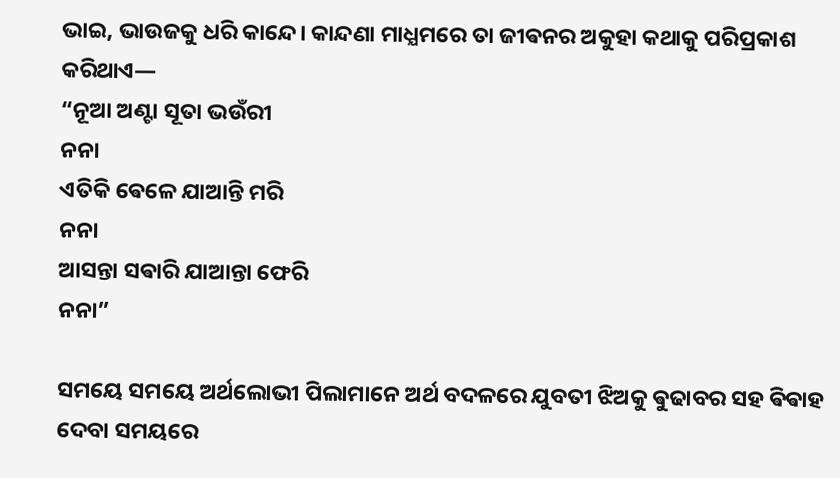ଭାଇ, ଭାଉଜକୁ ଧରି କାନ୍ଦେ। କାନ୍ଦଣା ମାଧ୍ଯମରେ ତା ଜୀଵନର ଅକୁହା କଥାକୁ ପରିପ୍ରକାଶ କରିଥାଏ—
“ନୂଆ ଅଣ୍ଟା ସୂତା ଭଉଁରୀ
ନନା
ଏତିକି ଵେଳେ ଯାଆନ୍ତି ମରି
ନନା
ଆସନ୍ତା ସଵାରି ଯାଆନ୍ତା ଫେରି
ନନା”

ସମୟେ ସମୟେ ଅର୍ଥଲୋଭୀ ପିଲାମାନେ ଅର୍ଥ ବଦଳରେ ଯୁବତୀ ଝିଅକୁ ଵୁଢାବର ସହ ଵିଵାହ ଦେବା ସମୟରେ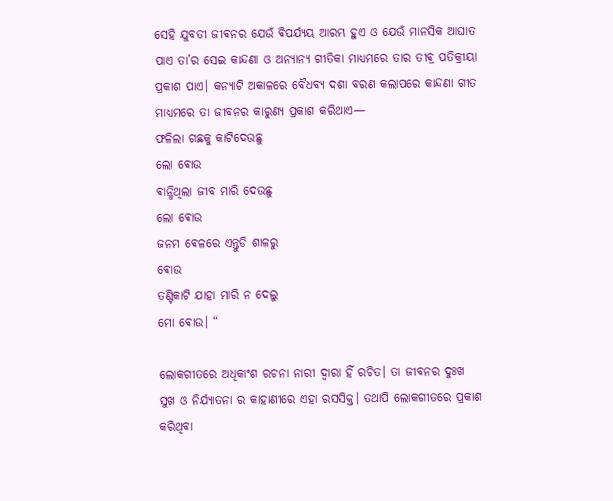ସେହି ଯୁବତୀ ଜୀଵନର ଯେଉଁ ଵିପର୍ଯ୍ୟୟ ଆରମ୍ଭ ହୁଏ ଓ ଯେଉଁ ମାନସିକ ଆଘାତ ପାଏ ତା’ର ସେଇ କାନ୍ଦଣା ଓ ଅନ୍ୟାନ୍ୟ ଗୀତିକା ମାଧ୍ୟମରେ ତାର ତୀଵ୍ର ପତିକ୍ରୀୟା ପ୍ରକାଶ ପାଏ। କନ୍ୟାଟି ଅକାଳରେ ବୈଧବ୍ୟ ଦଶା ବରଣ କଲାପରେ କାନ୍ଦଣା ଗୀତ ମାଧ୍ୟମରେ ତା ଜୀବନର କାରୁଣ୍ୟ ପ୍ରକାଶ କରିଥାଏ—
ଫଳିଲା ଗଛକୁ କାଟିଦେଉଛୁ
ଲୋ ଵୋଉ
ଵାନ୍ଧିଥିଲା ଜୀବ ମାରି ଦେଉଛୁ
ଲୋ ଵୋଉ
ଜନମ ଵେଳରେ ଏନ୍ତୁଡି ଶାଳରୁ
ଵୋଉ
ତଣ୍ଟିକାଟି ଯାହା ମାରି ନ ଦେଲୁ
ମୋ ଵୋଉ। “

ଲୋକଗୀତରେ ଅଧିକାଂଶ ରଚନା ନାରୀ ଦ୍ଵାରା ହିଁ ରଚିତ। ତା ଜୀବନର ଦୁଃଖ ସୁଖ ଓ ନିର୍ଯ୍ୟାତନା ର କାହାଣୀରେ ଏହା ରସସିକ୍ତ। ତଥାପି ଲୋକଗୀତରେ ପ୍ରକାଶ କରିଥିବା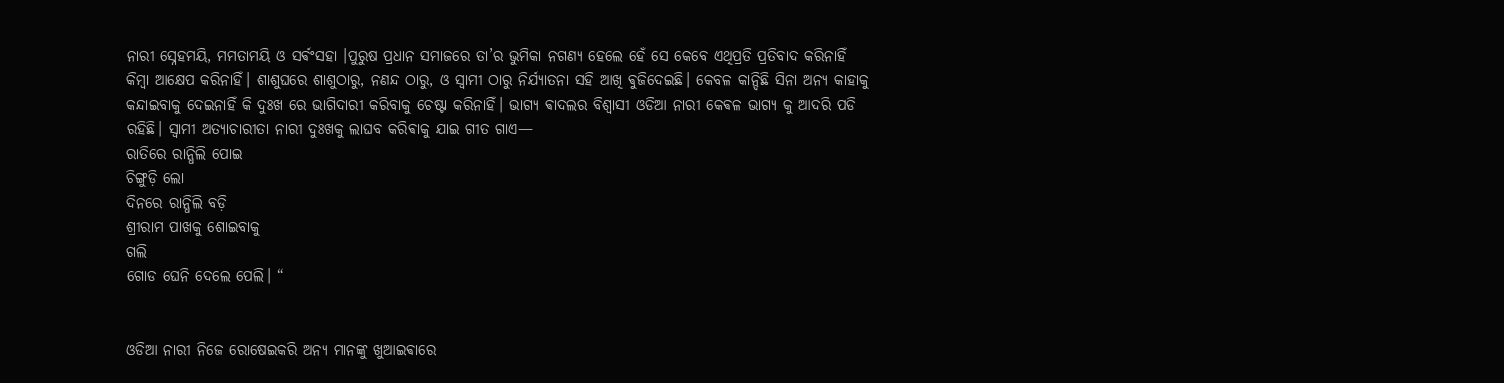ନାରୀ ସ୍ନେହମୟି, ମମତାମୟି ଓ ସର୍ଵଂସହା ।ପୁରୁଷ ପ୍ରଧାନ ସମାଜରେ ତା’ର ଭୁମିକା ନଗଣ୍ୟ ହେଲେ ହେଁ ସେ କେବେ ଏଥିପ୍ରତି ପ୍ରତିବାଦ କରିନାହିଁ କିମ୍ବା ଆକ୍ଷେପ କରିନାହିଁ। ଶାଶୁଘରେ ଶାଶୁଠାରୁ, ନଣନ୍ଦ ଠାରୁ, ଓ ସ୍ୱାମୀ ଠାରୁ ନିର୍ଯ୍ୟାତନା ସହି ଆଖି ଵୁଜିଦେଇଛି। କେବଳ କାନ୍ଦିଛି ସିନା ଅନ୍ୟ କାହାକୁ କନ୍ଦାଇବାକୁ ଦେଇନାହିଁ କି ଦୁଃଖ ରେ ଭାଗିଦାରୀ କରିବାକୁ ଚେଷ୍ଟା କରିନାହିଁ। ଭାଗ୍ୟ ଵାଦଲର ବିଶ୍ୱାସୀ ଓଡିଆ ନାରୀ କେଵଳ ଭାଗ୍ୟ କୁ ଆଦରି ପଡି ରହିଛି। ସ୍ଵାମୀ ଅତ୍ୟାଚାରୀତା ନାରୀ ଦୁଃଖକୁ ଲାଘବ କରିଵାକୁ ଯାଇ ଗୀତ ଗାଏ—
ରାତିରେ ରାନ୍ଧିଲି ପୋଇ
ଚିଙ୍ଗୁଡ଼ି ଲୋ
ଦିନରେ ରାନ୍ଧିଲି ବଡ଼ି
ଶ୍ରୀରାମ ପାଖକୁ ଶୋଇବାକୁ
ଗଲି
ଗୋଡ ଘେନି ଦେଲେ ପେଲି। “


ଓଡିଆ ନାରୀ ନିଜେ ରୋଷେଇକରି ଅନ୍ୟ ମାନଙ୍କୁ ଖୁଆଇଵାରେ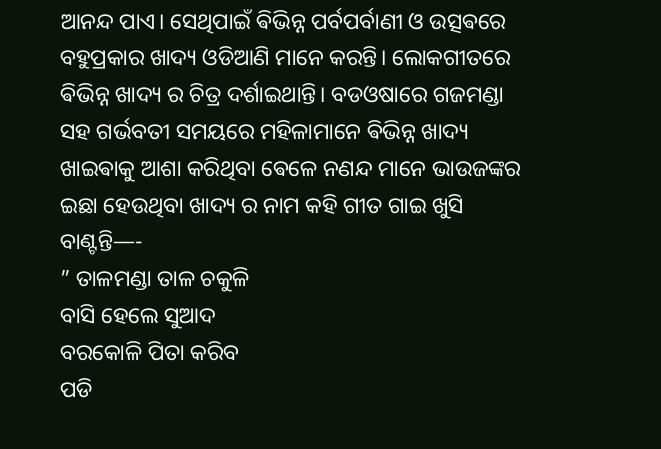ଆନନ୍ଦ ପାଏ। ସେଥିପାଇଁ ଵିଭିନ୍ନ ପର୍ବପର୍ବାଣୀ ଓ ଉତ୍ସଵରେ ବହୁପ୍ରକାର ଖାଦ୍ୟ ଓଡିଆଣି ମାନେ କରନ୍ତି। ଲୋକଗୀତରେ ଵିଭିନ୍ନ ଖାଦ୍ୟ ର ଚିତ୍ର ଦର୍ଶାଇଥାନ୍ତି। ବଡଓଷାରେ ଗଜମଣ୍ଡା ସହ ଗର୍ଭବତୀ ସମୟରେ ମହିଳାମାନେ ଵିଭିନ୍ନ ଖାଦ୍ୟ ଖାଇଵାକୁ ଆଶା କରିଥିବା ଵେଳେ ନଣନ୍ଦ ମାନେ ଭାଉଜଙ୍କର ଇଛା ହେଉଥିବା ଖାଦ୍ୟ ର ନାମ କହି ଗୀତ ଗାଇ ଖୁସି ବାଣ୍ଟନ୍ତି—-
” ତାଳମଣ୍ଡା ତାଳ ଚକୁଳି
ବାସି ହେଲେ ସୁଆଦ
ବରକୋଳି ପିତା କରିବ
ପଡି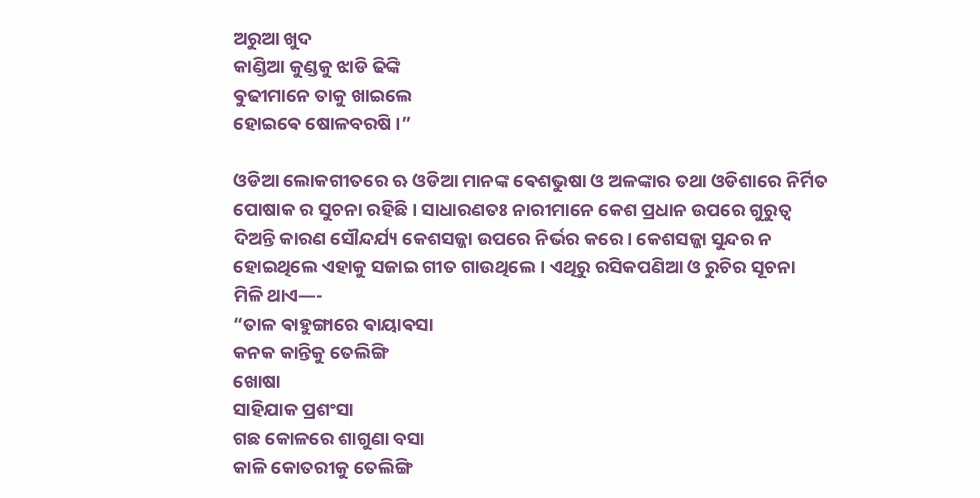ଅରୁଆ ଖୁଦ
କାଣ୍ଡିଆ କୁଣ୍ଡକୁ ଝାଡି ଢିଙ୍କି
ଵୁଢୀମାନେ ତାକୁ ଖାଇଲେ
ହୋଇଵେ ଷୋଳବରଷି ।”

ଓଡିଆ ଲୋକଗୀତରେ ଋ ଓଡିଆ ମାନଙ୍କ ଵେଶଭୁଷା ଓ ଅଳଙ୍କାର ତଥା ଓଡିଶାରେ ନିର୍ମିତ ପୋଷାକ ର ସୁଚନା ରହିଛି। ସାଧାରଣତଃ ନାରୀମାନେ କେଶ ପ୍ରଧାନ ଉପରେ ଗୁରୁତ୍ୱ ଦିଅନ୍ତି କାରଣ ସୌନ୍ଦର୍ଯ୍ୟ କେଶସଜ୍ଜା ଉପରେ ନିର୍ଭର କରେ। କେଶସଜ୍ଜା ସୁନ୍ଦର ନ ହୋଇଥିଲେ ଏହାକୁ ସଜାଇ ଗୀତ ଗାଉଥିଲେ। ଏଥିରୁ ରସିକପଣିଆ ଓ ରୁଚିର ସୂଚନା ମିଳି ଥାଏ—-
“ତାଳ ଵାହୁଙ୍ଗାରେ ଵାୟାଵସା
କନକ କାନ୍ତିକୁ ତେଲିଙ୍ଗି
ଖୋଷା
ସାହିଯାକ ପ୍ରଶଂସା
ଗଛ କୋଳରେ ଶାଗୁଣା ବସା
କାଳି କୋତରୀକୁ ତେଲିଙ୍ଗି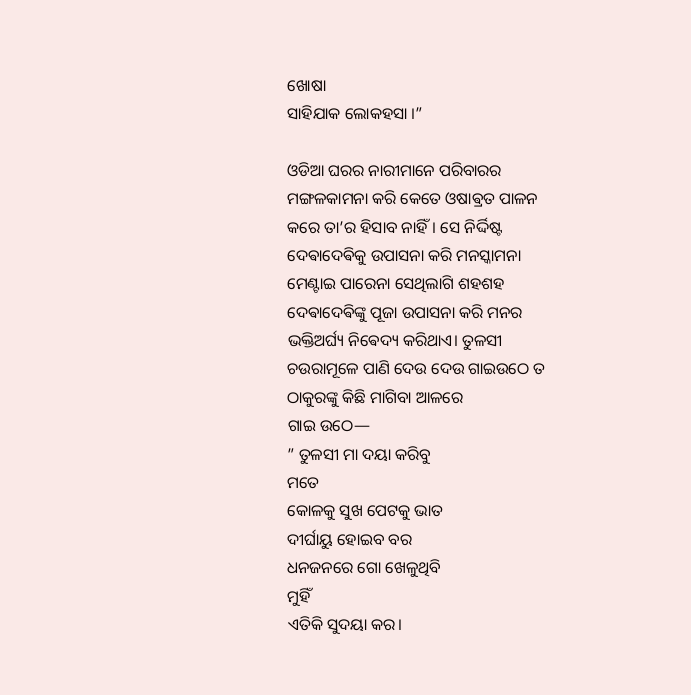ଖୋଷା
ସାହିଯାକ ଲୋକହସା ।”

ଓଡିଆ ଘରର ନାରୀମାନେ ପରିବାରର ମଙ୍ଗଳକାମନା କରି କେତେ ଓଷାଵ୍ରତ ପାଳନ କରେ ତା’ର ହିସାବ ନାହିଁ। ସେ ନିର୍ଦ୍ଦିଷ୍ଟ ଦେଵାଦେଵିକୁ ଉପାସନା କରି ମନସ୍କାମନା ମେଣ୍ଟାଇ ପାରେନା ସେଥିଲାଗି ଶହଶହ ଦେଵାଦେଵିଙ୍କୁ ପୂଜା ଉପାସନା କରି ମନର ଭକ୍ତିଅର୍ଘ୍ୟ ନିଵେଦ୍ୟ କରିଥାଏ। ତୁଳସୀ ଚଉରାମୂଳେ ପାଣି ଦେଉ ଦେଉ ଗାଇଉଠେ ତ ଠାକୁରଙ୍କୁ କିଛି ମାଗିବା ଆଳରେ
ଗାଇ ଉଠେ—
” ତୁଳସୀ ମା ଦୟା କରିବୁ
ମତେ
କୋଳକୁ ସୁଖ ପେଟକୁ ଭାତ
ଦୀର୍ଘାୟୁ ହୋଇବ ବର
ଧନଜନରେ ଗୋ ଖେଳୁଥିବି
ମୁହିଁ
ଏତିକି ସୁଦୟା କର।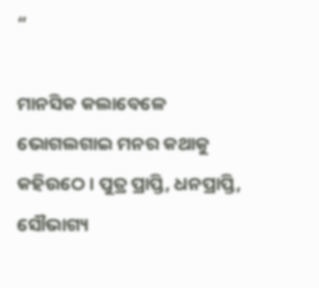“

ମାନସିକ କଲାବେଳେ ଭୋଗଲଗାଇ ମନର କଥାକୁ କହିଉଠେ। ପୁତ୍ର ପ୍ରାପ୍ତି, ଧନପ୍ରାପ୍ତି, ସୌଭାଗ୍ୟ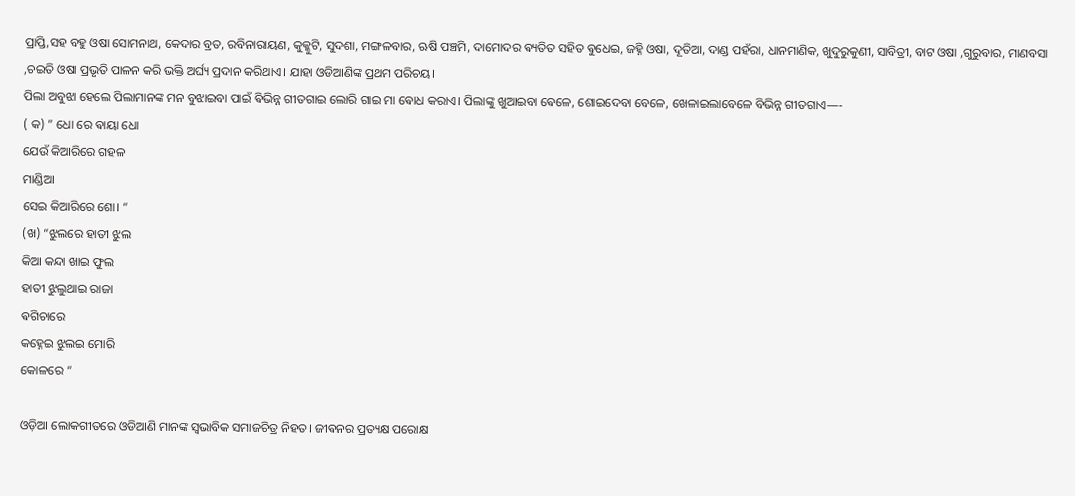ପ୍ରାପ୍ତି,ସହ ବହୁ ଓଷା ସୋମନାଥ, କେଦାର ବ୍ରତ, ରବିନାରାୟଣ, କୁକ୍କୁଟି, ସୁଦଶା, ମଙ୍ଗଳବାର, ଋଷି ପଞ୍ଚମି, ଦାମୋଦର ଵ୍ୟତିତ ସହିତ ଵୁଧେଇ, ଜହ୍ନି ଓଷା, ଦୂତିଆ, ଦାଣ୍ଡ ପହଁରା, ଧାନମାଣିକ, ଖୁଦୁରୁକୁଣୀ, ସାବିତ୍ରୀ, ବାଟ ଓଷା ,ଗୁରୁବାର, ମାଣବସା ,ଚଇତି ଓଷା ପ୍ରଭୃତି ପାଳନ କରି ଭକ୍ତି ଅର୍ଘ୍ୟ ପ୍ରଦାନ କରିଥାଏ। ଯାହା ଓଡିଆଣିଙ୍କ ପ୍ରଥମ ପରିଚୟ।
ପିଲା ଅବୁଝା ହେଲେ ପିଲାମାନଙ୍କ ମନ ବୁଝାଇବା ପାଇଁ ଵିଭିନ୍ନ ଗୀତଗାଇ ଲୋରି ଗାଇ ମା ଵୋଧ କରାଏ। ପିଲାଙ୍କୁ ଖୁଆଇବା ଵେଳେ, ଶୋଇଦେବା ବେଳେ, ଖେଳାଇଲାବେଳେ ବିଭିନ୍ନ ଗୀତଗାଏ—-
( କ) ” ଧୋ ରେ ଵାୟା ଧୋ
ଯେଉଁ କିଆରିରେ ଗହଳ
ମାଣ୍ଡିଆ
ସେଇ କିଆରିରେ ଶୋ। “
(ଖ) “ଝୁଲରେ ହାତୀ ଝୁଲ
କିଆ କନ୍ଦା ଖାଇ ଫୁଲ
ହାତୀ ଝୁଲୁଥାଇ ରାଜା
ଵଗିଚାରେ
କହ୍ନେଇ ଝୁଲଇ ମୋରି
କୋଳରେ “

ଓଡ଼ିଆ ଲୋକଗୀତରେ ଓଡିଆଣି ମାନଙ୍କ ସ୍ବଭାବିକ ସମାଜଚିତ୍ର ନିହତ। ଜୀଵନର ପ୍ରତ୍ୟକ୍ଷ ପରୋକ୍ଷ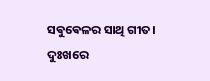ସଵୁଵେଳର ସାଥି ଗୀତ। ଦୁଃଖରେ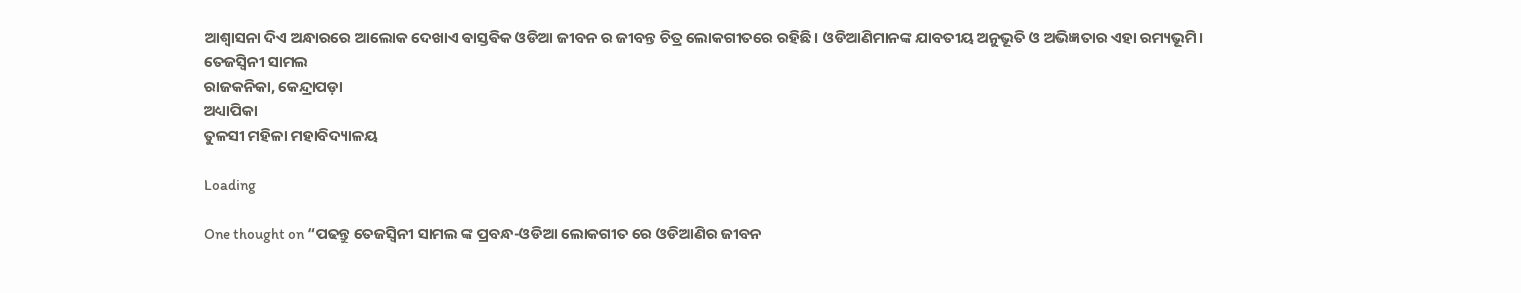ଆଶ୍ବାସନା ଦିଏ ଅନ୍ଧାରରେ ଆଲୋକ ଦେଖାଏ ଵାସ୍ତଵିକ ଓଡିଆ ଜୀବନ ର ଜୀବନ୍ତ ଚିତ୍ର ଲୋକଗୀତରେ ରହିଛି। ଓଡିଆଣିମାନଙ୍କ ଯାବତୀୟ ଅନୁଭୂତି ଓ ଅଭିଜ୍ଞତାର ଏହା ରମ୍ୟଭୂମି।
ତେଜସ୍ଵିନୀ ସାମଲ
ରାଜକନିକା, କେନ୍ଦ୍ରାପଡ଼ା
ଅଧ୍ୟାପିକା
ତୁଳସୀ ମହିଳା ମହାବିଦ୍ୟାଳୟ

Loading

One thought on “ପଢନ୍ତୁ ତେଜସ୍ୱିନୀ ସାମଲ ଙ୍କ ପ୍ରବନ୍ଧ-ଓଡିଆ ଲୋକଗୀତ ରେ ଓଡିଆଣିର ଜୀବନ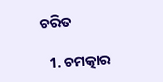ଚରିତ

  1. ଚମତ୍କାର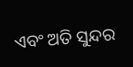ଏବଂ ଅତି ସୁନ୍ଦର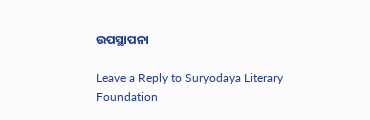ଉପସ୍ଥାପନା

Leave a Reply to Suryodaya Literary Foundation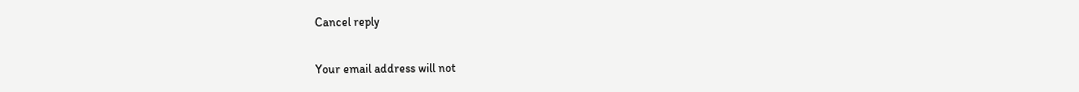Cancel reply

Your email address will not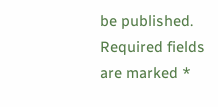be published. Required fields are marked *